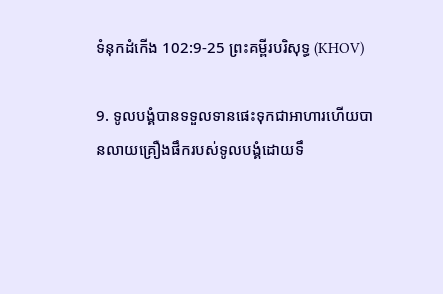ទំនុក‌ដំកើង 102:9-25 ព្រះគម្ពីរបរិសុទ្ធ (KHOV)

9. ទូល‌បង្គំបានទទួលទានផេះទុកជាអាហារហើយបានលាយគ្រឿងផឹករបស់ទូល‌បង្គំដោយទឹ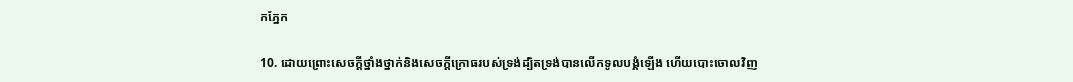កភ្នែក

10. ដោយព្រោះសេចក្ដីថ្នាំង‌ថ្នាក់និងសេចក្ដីក្រោធរបស់ទ្រង់ដ្បិតទ្រង់បានលើកទូល‌បង្គំឡើង ហើយបោះចោលវិញ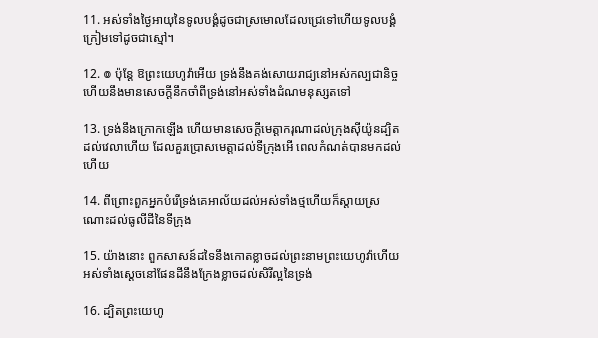11. អស់ទាំងថ្ងៃអាយុនៃទូល‌បង្គំដូចជាស្រមោលដែលជ្រេទៅហើយទូល‌បង្គំក្រៀមទៅដូចជាស្មៅ។

12. ៙ ប៉ុន្តែ ឱព្រះ‌យេហូវ៉ាអើយ ទ្រង់នឹងគង់សោយ‌រាជ្យនៅអស់‌កល្ប‌ជានិច្ចហើយនឹងមានសេចក្ដីនឹកចាំពីទ្រង់នៅអស់ទាំងដំណមនុស្សតទៅ

13. ទ្រង់នឹងក្រោកឡើង ហើយមានសេចក្ដីមេត្តា‌ករុណាដល់ក្រុងស៊ីយ៉ូនដ្បិតដល់វេលាហើយ ដែលគួរប្រោសមេត្តាដល់ទីក្រុងអើ ពេលកំណត់បានមកដល់ហើយ

14. ពីព្រោះពួកអ្នកបំរើទ្រង់គេអាល័យដល់អស់ទាំងថ្មហើយក៏ស្តាយស្រណោះដល់ធូលីដីនៃទីក្រុង

15. យ៉ាងនោះ ពួកសាសន៍ដទៃនឹងកោត‌ខ្លាចដល់ព្រះ‌នាមព្រះ‌យេហូវ៉ាហើយអស់ទាំងស្តេចនៅផែនដីនឹងក្រែងខ្លាចដល់សិរី‌ល្អនៃទ្រង់

16. ដ្បិតព្រះ‌យេហូ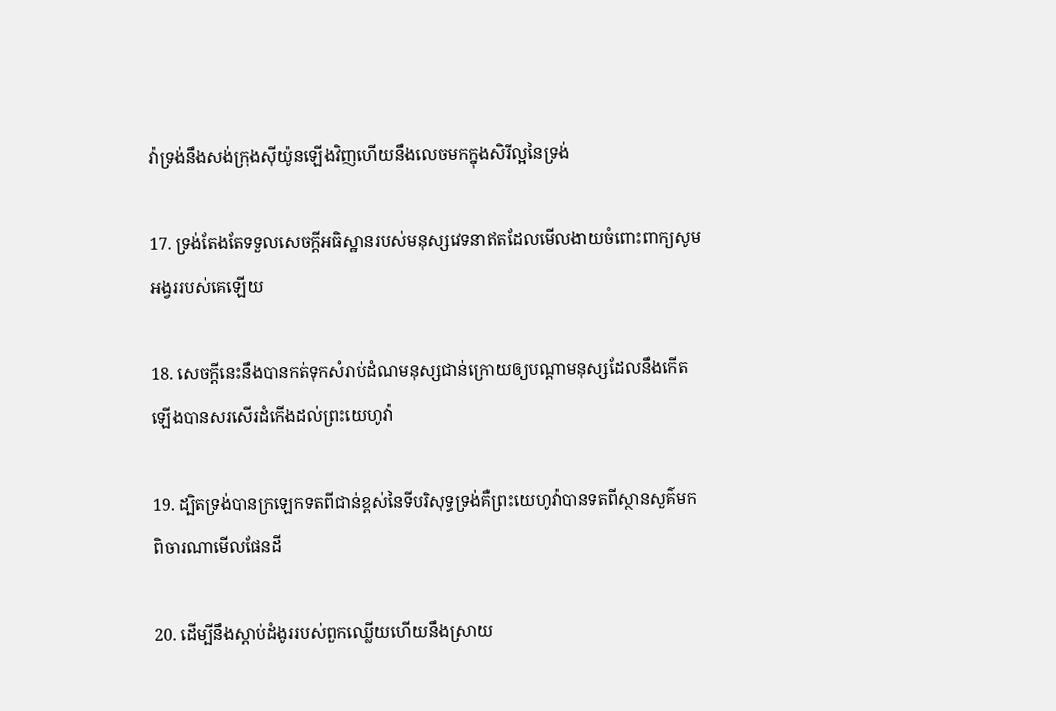វ៉ាទ្រង់នឹងសង់ក្រុងស៊ីយ៉ូនឡើងវិញហើយនឹងលេចមកក្នុងសិរី‌ល្អនៃទ្រង់

17. ទ្រង់តែង‌តែទទួលសេចក្ដីអធិស្ឋានរបស់មនុស្សវេទនាឥតដែលមើល‌ងាយចំពោះពាក្យសូមអង្វររបស់គេឡើយ

18. សេចក្ដីនេះនឹងបានកត់ទុកសំរាប់ដំណមនុស្សជាន់ក្រោយឲ្យបណ្តាមនុស្សដែលនឹងកើតឡើងបានសរសើរ‌ដំកើងដល់ព្រះ‌យេហូវ៉ា

19. ដ្បិតទ្រង់បានក្រឡេកទតពីជាន់ខ្ពស់នៃទីបរិសុទ្ធទ្រង់គឺព្រះ‌យេហូវ៉ាបានទតពីស្ថាន‌សួគ៌មកពិចារណាមើលផែនដី

20. ដើម្បីនឹងស្តាប់ដំងូររបស់ពួកឈ្លើយហើយនឹងស្រាយ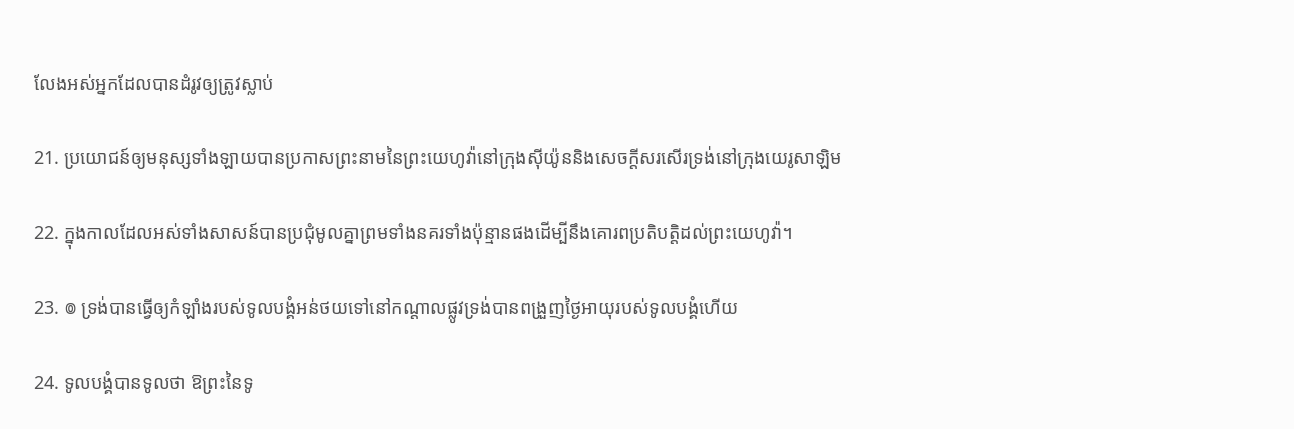លែងអស់អ្នកដែលបានដំរូវឲ្យត្រូវស្លាប់

21. ប្រយោជន៍ឲ្យមនុស្សទាំង‌ឡាយបានប្រកាសព្រះ‌នាមនៃព្រះ‌យេហូវ៉ានៅក្រុងស៊ីយ៉ូននិងសេចក្ដីសរសើរទ្រង់នៅក្រុងយេរូ‌សាឡិម

22. ក្នុងកាលដែលអស់ទាំងសាសន៍បានប្រជុំមូលគ្នាព្រមទាំងនគរទាំងប៉ុន្មានផងដើម្បីនឹងគោរពប្រតិ‌បត្តិដល់ព្រះ‌យេហូវ៉ា។

23. ៙ ទ្រង់បានធ្វើឲ្យកំឡាំងរបស់ទូល‌បង្គំអន់‌ថយទៅនៅកណ្តាលផ្លូវទ្រង់បានពង្រួញថ្ងៃអាយុរបស់ទូល‌បង្គំហើយ

24. ទូល‌បង្គំបានទូលថា ឱព្រះនៃទូ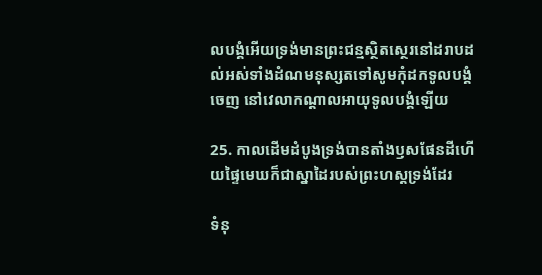ល‌បង្គំអើយទ្រង់មានព្រះ‌ជន្មស្ថិត‌ស្ថេរនៅដរាបដល់អស់ទាំងដំណមនុស្សតទៅសូមកុំដកទូល‌បង្គំចេញ នៅវេលាកណ្តាលអាយុទូល‌បង្គំឡើយ

25. កាលដើមដំបូងទ្រង់បានតាំងឫសផែនដីហើយផ្ទៃមេឃក៏ជាស្នាដៃរបស់ព្រះ‌ហស្តទ្រង់ដែរ

ទំនុ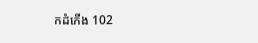ក‌ដំកើង 102